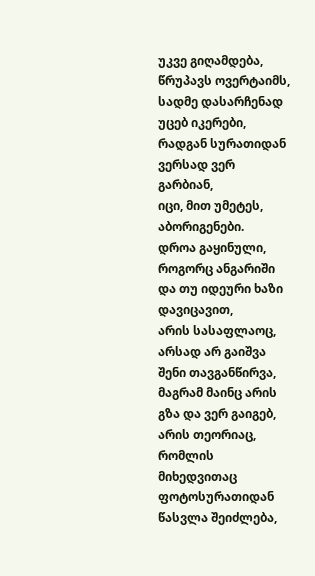უკვე გიღამდება, წრუპავს ოვერტაიმს,
სადმე დასარჩენად უცებ იკერები,
რადგან სურათიდან ვერსად ვერ გარბიან,
იცი, მით უმეტეს, აბორიგენები.
დროა გაყინული, როგორც ანგარიში
და თუ იდეური ხაზი დავიცავით,
არის სასაფლაოც, არსად არ გაიშვა
შენი თავგანწირვა, მაგრამ მაინც არის
გზა და ვერ გაიგებ, არის თეორიაც,
რომლის მიხედვითაც ფოტოსურათიდან
წასვლა შეიძლება,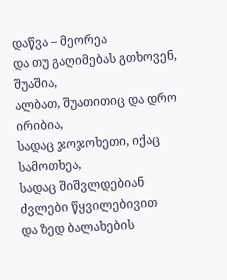დაწვა – მეორეა
და თუ გაღიმებას გთხოვენ, შუაშია,
ალბათ, შუათითიც და დრო ირიბია,
სადაც ჯოჯოხეთი, იქაც სამოთხეა,
სადაც შიშვლდებიან ძვლები წყვილებივით
და ზედ ბალახების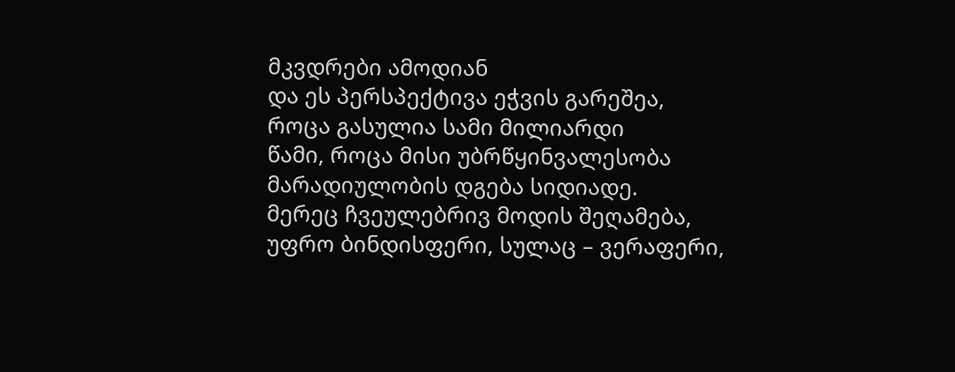მკვდრები ამოდიან
და ეს პერსპექტივა ეჭვის გარეშეა,
როცა გასულია სამი მილიარდი
წამი, როცა მისი უბრწყინვალესობა
მარადიულობის დგება სიდიადე.
მერეც ჩვეულებრივ მოდის შეღამება,
უფრო ბინდისფერი, სულაც – ვერაფერი,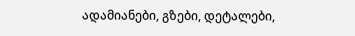ადამიანები, გზები, დეტალები,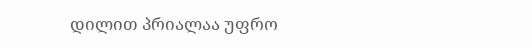დილით პრიალაა უფრო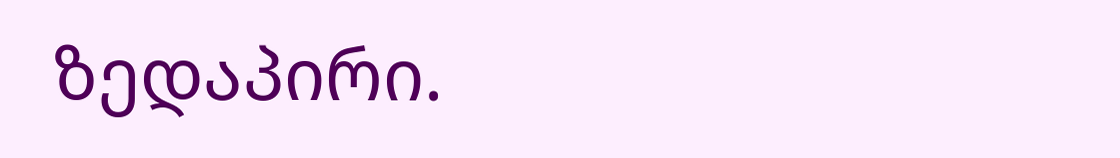ზედაპირი.